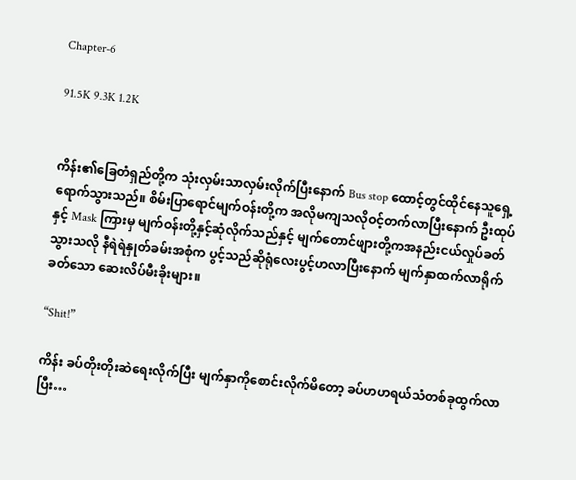Chapter-6

91.5K 9.3K 1.2K


ကိန်း၏ခြေတံရှည်တို့က သုံးလှမ်းသာလှမ်းလိုက်ပြီးနောက် Bus stop ထောင့်တွင်ထိုင်နေသူရှေ့ ရောက်သွားသည်။ စိမ်းပြာရောင်မျက်ဝန်းတို့က အလိုမကျသလိုဝင့်တက်လာပြီးနောက် ဦးထုပ်နှင့် Mask ကြားမှ မျက်ဝန်းတို့နှင့်ဆုံလိုက်သည်နှင့် မျက်တောင်ဖျားတို့ကအနည်းငယ်လှုပ်ခတ်သွားသလို နီရဲရဲနှုတ်ခမ်းအစုံက ပွင့်သည်ဆိုရုံလေးပွင့်ဟလာပြီးနောက် မျက်နှာထက်လာရိုက်ခတ်သော ဆေးလိပ်မီးခိုးများ။

“Shit!”

ကိန်း ခပ်တိုးတိုးဆဲရေးလိုက်ပြီး မျက်နှာကိုစောင်းလိုက်မိတော့ ခပ်ဟဟရယ်သံတစ်ခုထွက်လာပြီး…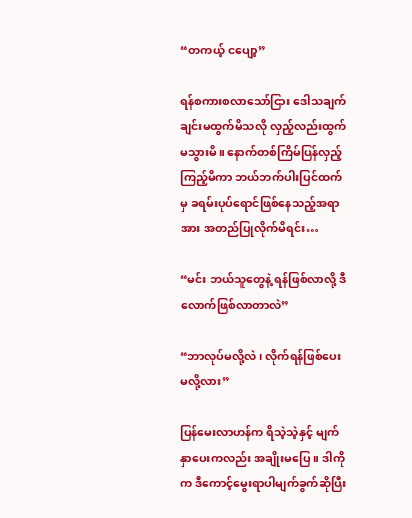“တကယ့် ငပျော့”

ရန်စကားစလာသော်ငြား ဒေါသချက်ချင်းမထွက်မိသလို လှည့်လည်းထွက်မသွားမိ။ နောက်တစ်ကြိမ်ပြန်လှည့်ကြည့်မိကာ ဘယ်ဘက်ပါးပြင်ထက်မှ ခရမ်းပုပ်ရောင်ဖြစ်နေသည့်အရာအား အတည်ပြုလိုက်မိရင်း…

“မင်း ဘယ်သူတွေနဲ့ ရန်ဖြစ်လာလို့ ဒီလောက်ဖြစ်လာတာလဲ”

“ဘာလုပ်မလို့လဲ ၊ လိုက်ရန်ဖြစ်ပေးမလို့လား”

ပြန်မေးလာဟန်က ရိသဲ့သဲ့နှင့် မျက်နှာပေးကလည်း အချိုးမပြေ။ ဒါကိုက ဒီကောင့်မွေးရာပါမျက်ခွက်ဆိုပြီး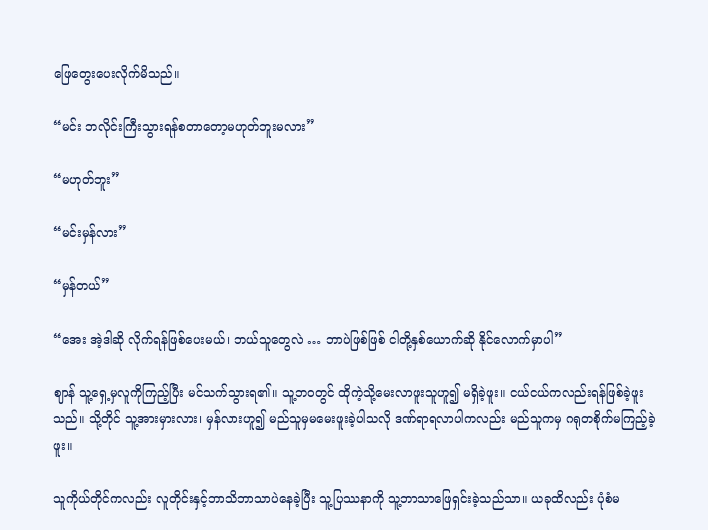ဖြေတွေးပေးလိုက်မိသည်။

“မင်း ဘလိုင်းကြီးသွားရန်စတာတော့မဟုတ်ဘူးမလား”

“မဟုတ်ဘူး”

“မင်းမှန်လား”

“မှန်တယ်”

“အေး အဲ့ဒါဆို လိုက်ရန်ဖြစ်ပေးမယ်၊ ဘယ်သူတွေလဲ … ဘာပဲဖြစ်ဖြစ် ငါတို့နှစ်ယောက်ဆို နိုင်လောက်မှာပါ”

ဈာန် သူ့ရှေ့မှလူကိုကြည့်ပြီး မင်သက်သွားရ၏။ သူ့ဘဝတွင် ထိုကဲ့သို့မေးလာဖူးသူဟူ၍ မရှိခဲ့ဖူး။ ငယ်ငယ်ကလည်းရန်ဖြစ်ခဲ့ဖူးသည်။ သို့တိုင် သူ့အားမှားလား၊ မှန်လားဟူ၍ မည်သူမှမမေးဖူးခဲ့ပါသလို ဒဏ်ရာရလာပါကလည်း မည်သူကမှ ဂရုတစိုက်မကြည့်ခဲ့ဖူး။

သူကိုယ်တိုင်ကလည်း လူတိုင်းနှင့်ဘာသိဘာသာပဲနေခဲ့ပြီး သူ့ပြဿနာကို သူ့ဘာသာဖြေရှင်းခဲ့သည်သာ။ ယခုထိလည်း ပုံစံမ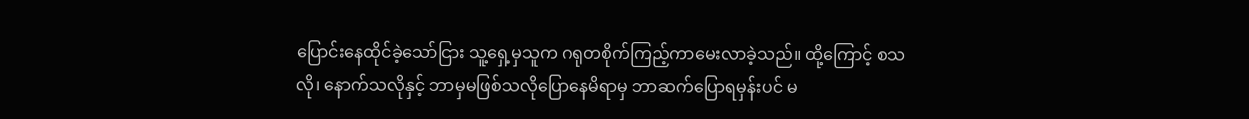ပြောင်းနေထိုင်ခဲ့သော်ငြား သူ့ရှေ့မှသူက ဂရုတစိုက်ကြည့်ကာမေးလာခဲ့သည်။ ထို့ကြောင့် စသလို၊ နောက်သလိုနှင့် ဘာမှမဖြစ်သလိုပြောနေမိရာမှ ဘာဆက်ပြောရမှန်းပင် မ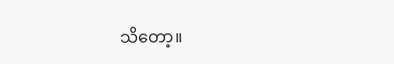သိတော့။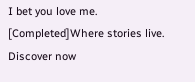I bet you love me. [Completed]Where stories live. Discover now